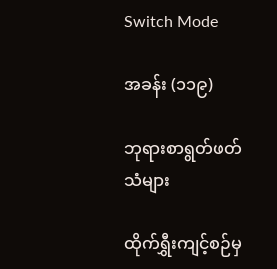Switch Mode

အခန်း (၁၁၉)

ဘုရားစာရွတ်ဖတ်သံများ

ထိုက်ရွှီးကျင့်စဉ်မှ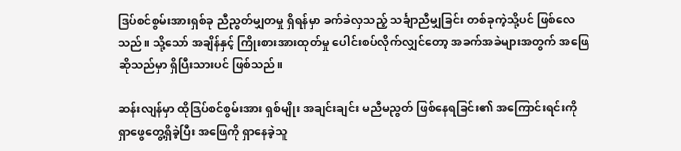ဒြပ်စင်စွမ်းအားရှစ်ခု ညီညွတ်မျှတမှု ရှိရန်မှာ ခက်ခဲလှသည့် သင်္ချာညီမျှခြင်း တစ်ခုကဲ့သို့ပင် ဖြစ်လေသည်။ သို့သော် အချိန်နှင့် ကြိုးစားအားထုတ်မှု ပေါင်းစပ်လိုက်လျှင်တော့ အခက်အခဲများအတွက် အဖြေဆိုသည်မှာ ရှိပြီးသားပင် ဖြစ်သည်။

ဆန်းလျန်မှာ ထိုဒြပ်စင်စွမ်းအား ရှစ်မျိုး အချင်းချင်း မညီမညွတ် ဖြစ်နေရခြင်း၏ အကြောင်းရင်းကို ရှာဖွေတွေ့ရှိခဲ့ပြီး အဖြေကို ရှာနေခဲ့သူ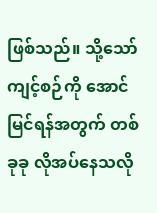ဖြစ်သည်။ သို့သော် ကျင့်စဉ်ကို အောင်မြင်ရန်အတွက် တစ်ခုခု လိုအပ်နေသလို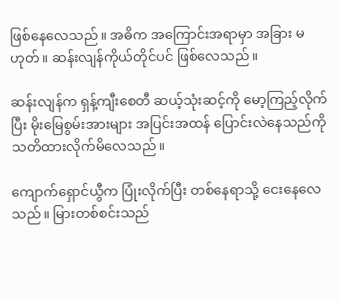ဖြစ်နေလေသည်။ အဓိက အကြောင်းအရာမှာ အခြား မဟုတ်။ ဆန်းလျန်ကိုယ်တိုင်ပင် ဖြစ်လေသည်။

ဆန်းလျန်က ရှန့်ကျီးစေတီ ဆယ့်သုံးဆင့်ကို မော့ကြည့်လိုက်ပြီး မိုးမြေစွမ်းအားများ အပြင်းအထန် ပြောင်းလဲနေသည်ကို သတိထားလိုက်မိလေသည်။

ကျောက်ရှောင်ယွီက ပြုံးလိုက်ပြီး တစ်နေရာသို့ ငေးနေလေသည်။ မြားတစ်စင်းသည်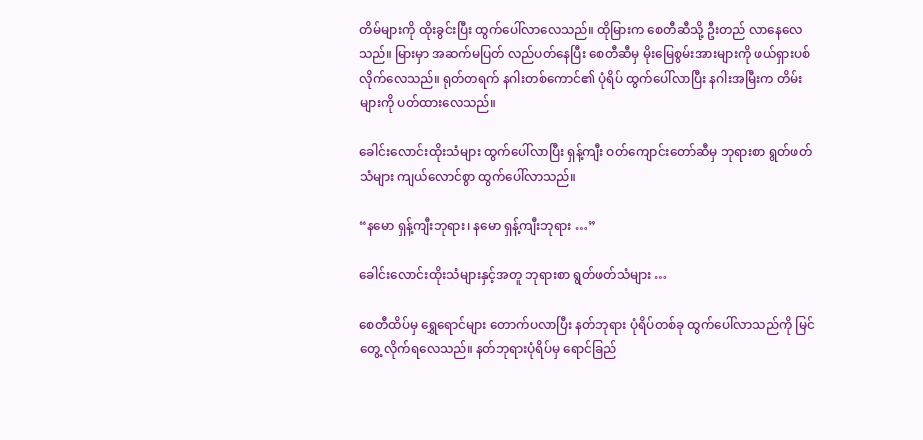တိမ်များကို ထိုးခွင်းပြီး ထွက်ပေါ်လာလေသည်။ ထိုမြားက စေတီဆီသို့ ဦးတည် လာနေလေသည်။ မြားမှာ အဆက်မပြတ် လည်ပတ်နေပြီး စေတီဆီမှ မိုးမြေစွမ်းအားများကို ဖယ်ရှားပစ်လိုက်လေသည်။ ရုတ်တရက် နဂါးတစ်ကောင်၏ ပုံရိပ် ထွက်ပေါ်လာပြီး နဂါးအမြီးက တိမ်းများကို ပတ်ထားလေသည်။

ခေါင်းလောင်းထိုးသံများ ထွက်ပေါ်လာပြီး ရှန့်ကျီး ဝတ်ကျောင်းတော်ဆီမှ ဘုရားစာ ရွတ်ဖတ်သံများ ကျယ်လောင်စွာ ထွက်ပေါ်လာသည်။

“နမော ရှန့်ကျီးဘုရား၊ နမော ရှန့်ကျီးဘုရား …”

ခေါင်းလောင်းထိုးသံများနှင့်အတူ ဘုရားစာ ရွတ်ဖတ်သံများ …

စေတီထိပ်မှ ရွှေရောင်များ တောက်ပလာပြီး နတ်ဘုရား ပုံရိပ်တစ်ခု ထွက်ပေါ်လာသည်ကို မြင်တွေ့ လိုက်ရလေသည်။ နတ်ဘုရားပုံရိပ်မှ ရောင်ခြည်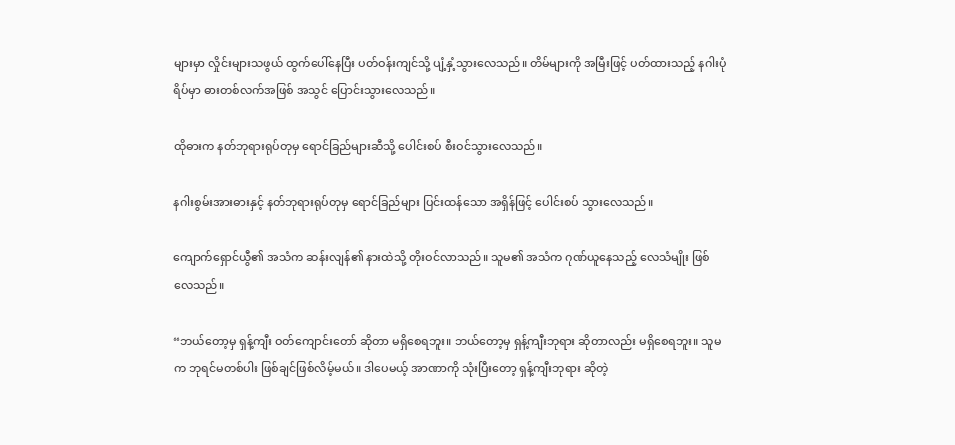များမှာ လှိုင်းများသဖွယ် ထွက်ပေါ်နေပြီး ပတ်ဝန်းကျင်သို့ ပျံ့နှံ့သွားလေသည်။ တိမ်များကို အမြီးဖြင့် ပတ်ထားသည့် နဂါးပုံရိပ်မှာ ဓားတစ်လက်အဖြစ် အသွင် ပြောင်းသွားလေသည်။

ထိုဓားက နတ်ဘုရားရုပ်တုမှ ရောင်ခြည်များဆီသို့ ပေါင်းစပ် စီးဝင်သွားလေသည်။

နဂါးစွမ်းအားဓားနှင့် နတ်ဘုရားရုပ်တုမှ ရောင်ခြည်များ ပြင်းထန်သော အရှိန်ဖြင့် ပေါင်းစပ် သွားလေသည်။

ကျောက်ရှောင်ယွီ၏ အသံက ဆန်းလျန်၏ နားထဲသို့ တိုးဝင်လာသည်။ သူမ၏ အသံက ဂုဏ်ယူနေသည့် လေသံမျိုး ဖြစ်လေသည်။

“ဘယ်တော့မှ ရှန့်ကျီး ဝတ်ကျောင်းတော် ဆိုတာ မရှိစေရဘူး။ ဘယ်တော့မှ ရှန့်ကျီးဘုရား ဆိုတာလည်း မရှိစေရဘူး။ သူမက ဘုရင်မတစ်ပါး ဖြစ်ချင်ဖြစ်လိမ့်မယ်။ ဒါပေမယ့် အာဏာကို သုံးပြီးတော့ ရှန့်ကျီးဘုရား ဆိုတဲ့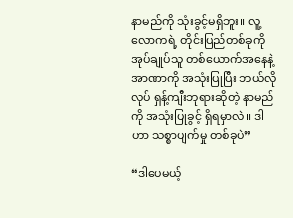နာမည်ကို သုံးခွင့်မရှိဘူး။ လူ့လောကရဲ့ တိုင်းပြည်တစ်ခုကို အုပ်ချုပ်သူ တစ်ယောက်အနေနဲ့ အာဏာကို အသုံးပြုပြီး ဘယ်လိုလုပ် ရှန့်ကျီးဘုရားဆိုတဲ့ နာမည်ကို အသုံးပြုခွင့် ရှိရမှာလဲ။ ဒါဟာ သစ္စာပျက်မှု တစ်ခုပဲ”

“ဒါပေမယ့်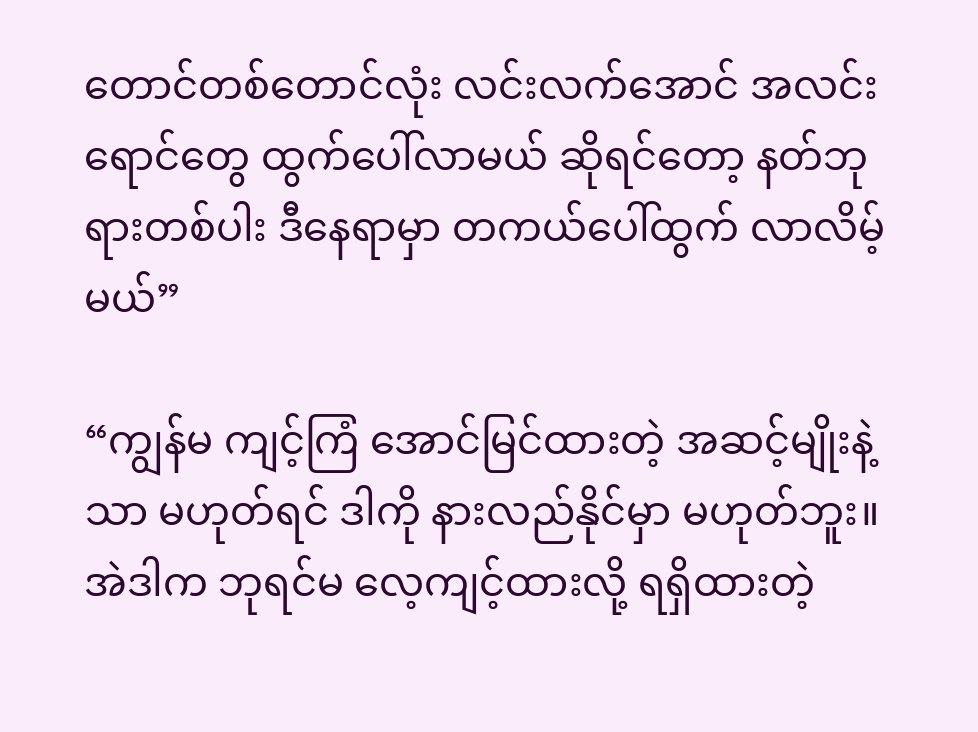တောင်တစ်တောင်လုံး လင်းလက်အောင် အလင်းရောင်တွေ ထွက်ပေါ်လာမယ် ဆိုရင်တော့ နတ်ဘုရားတစ်ပါး ဒီနေရာမှာ တကယ်ပေါ်ထွက် လာလိမ့်မယ်”

“ကျွန်မ ကျင့်ကြံ အောင်မြင်ထားတဲ့ အဆင့်မျိုးနဲ့သာ မဟုတ်ရင် ဒါကို နားလည်နိုင်မှာ မဟုတ်ဘူး။ အဲဒါက ဘုရင်မ လေ့ကျင့်ထားလို့ ရရှိထားတဲ့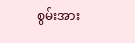စွမ်းအား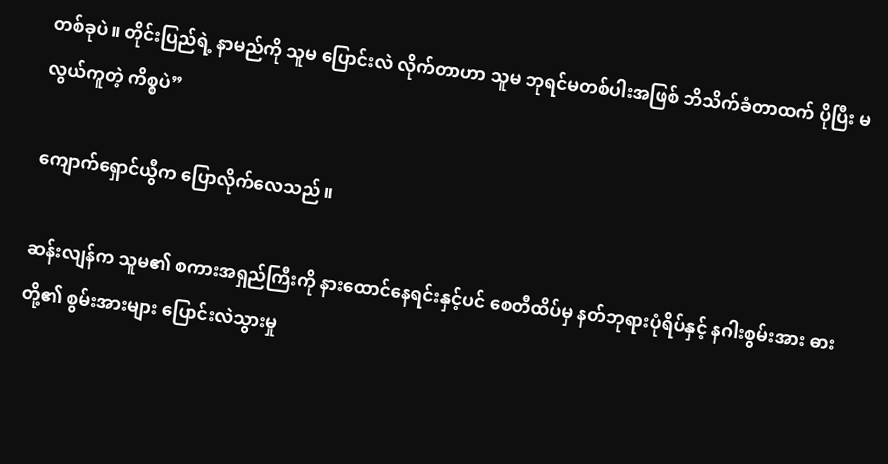တစ်ခုပဲ။ တိုင်းပြည်ရဲ့ နာမည်ကို သူမ ပြောင်းလဲ လိုက်တာဟာ သူမ ဘုရင်မတစ်ပါးအဖြစ် ဘိသိက်ခံတာထက် ပိုပြီး မလွယ်ကူတဲ့ ကိစ္စပဲ”

ကျောက်ရှောင်ယွီက ပြောလိုက်လေသည်။

ဆန်းလျန်က သူမ၏ စကားအရှည်ကြီးကို နားထောင်နေရင်းနှင့်ပင် စေတီထိပ်မှ နတ်ဘုရားပုံရိပ်နှင့် နဂါးစွမ်းအား ဓားတို့၏ စွမ်းအားများ ပြောင်းလဲသွားမှု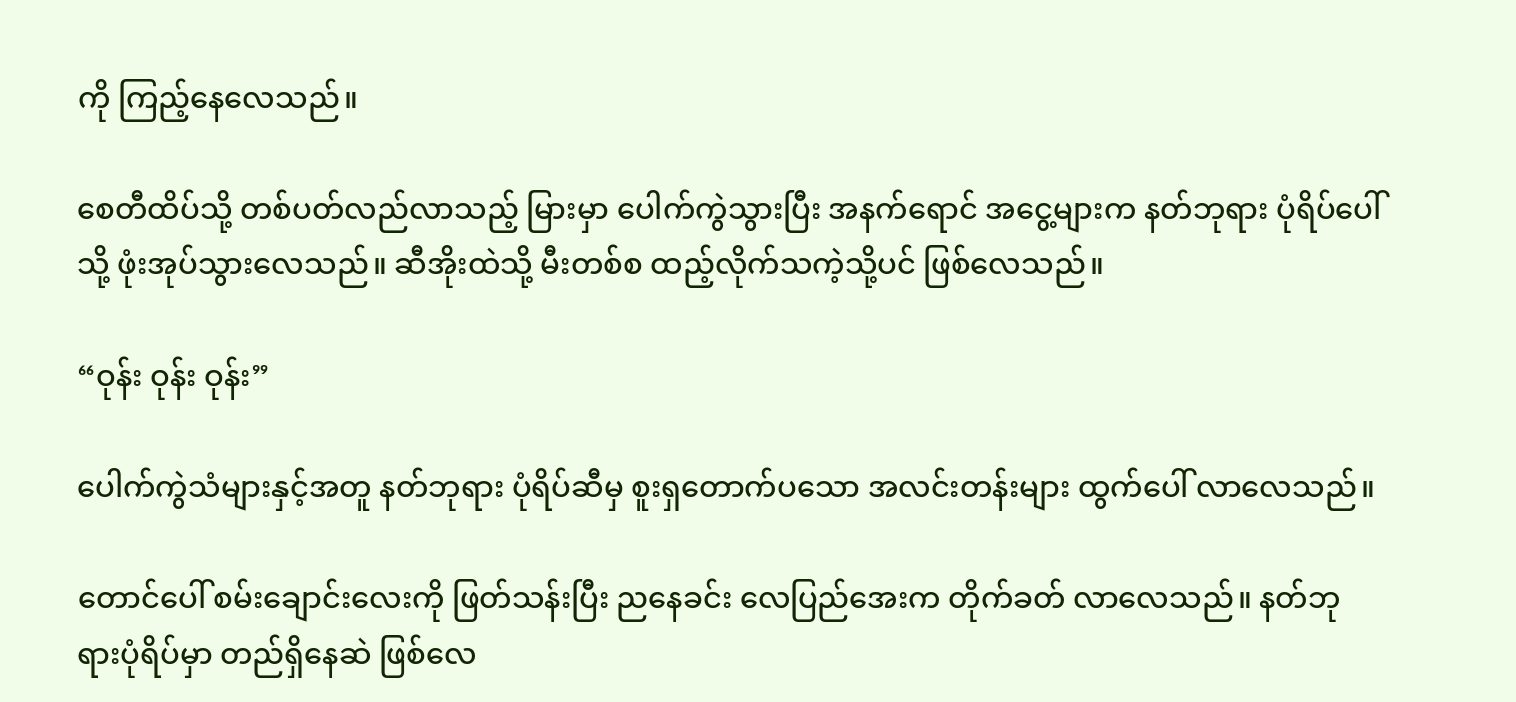ကို ကြည့်နေလေသည်။

စေတီထိပ်သို့ တစ်ပတ်လည်လာသည့် မြားမှာ ပေါက်ကွဲသွားပြီး အနက်ရောင် အငွေ့များက နတ်ဘုရား ပုံရိပ်ပေါ်သို့ ဖုံးအုပ်သွားလေသည်။ ဆီအိုးထဲသို့ မီးတစ်စ ထည့်လိုက်သကဲ့သို့ပင် ဖြစ်လေသည်။

“ဝုန်း ဝုန်း ဝုန်း”

ပေါက်ကွဲသံများနှင့်အတူ နတ်ဘုရား ပုံရိပ်ဆီမှ စူးရှတောက်ပသော အလင်းတန်းများ ထွက်ပေါ် လာလေသည်။

တောင်ပေါ် စမ်းချောင်းလေးကို ဖြတ်သန်းပြီး ညနေခင်း လေပြည်အေးက တိုက်ခတ် လာလေသည်။ နတ်ဘုရားပုံရိပ်မှာ တည်ရှိနေဆဲ ဖြစ်လေ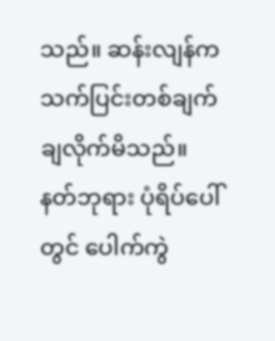သည်။ ဆန်းလျန်က သက်ပြင်းတစ်ချက် ချလိုက်မိသည်။ နတ်ဘုရား ပုံရိပ်ပေါ်တွင် ပေါက်ကွဲ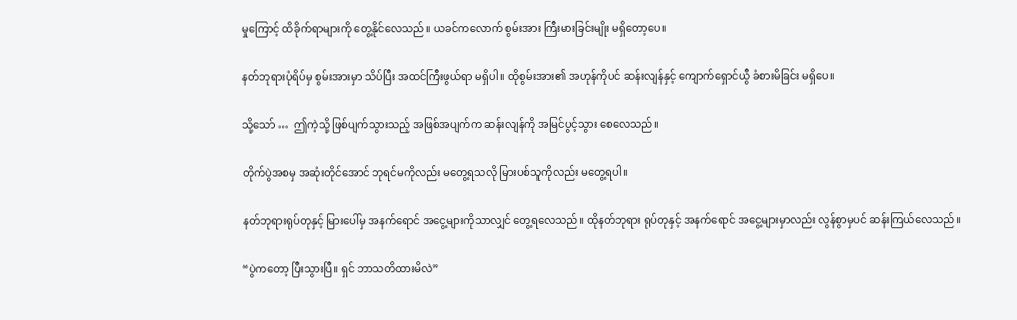မှုကြောင့် ထိခိုက်ရာများကို တွေ့နိုင်လေသည်။ ယခင်ကလောက် စွမ်းအား ကြီးမားခြင်းမျိုး မရှိတော့ပေ။

နတ်ဘုရားပုံရိပ်မှ စွမ်းအားမှာ သိပ်ပြီး အထင်ကြီးဖွယ်ရာ မရှိပါ။ ထိုစွမ်းအား၏ အဟုန်ကိုပင် ဆန်းလျန်နှင့် ကျောက်ရှောင်ယွီ ခံစားမိခြင်း မရှိပေ။

သို့သော် …  ဤကဲ့သို့ ဖြစ်ပျက်သွားသည့် အဖြစ်အပျက်က ဆန်းလျန်ကို အမြင်ပွင့်သွား စေလေသည်။

တိုက်ပွဲအစမှ အဆုံးတိုင်အောင် ဘုရင်မကိုလည်း မတွေ့ရသလို မြားပစ်သူကိုလည်း မတွေ့ရပါ။

နတ်ဘုရားရုပ်တုနှင့် မြားပေါ်မှ အနက်ရောင် အငွေ့များကိုသာလျှင် တွေ့ရလေသည်။ ထိုနတ်ဘုရား ရုပ်တုနှင့် အနက်ရောင် အငွေ့များမှာလည်း လွန်စွာမှပင် ဆန်းကြယ်လေသည်။

“ပွဲကတော့ ပြီးသွားပြီ။ ရှင် ဘာသတိထားမိလဲ”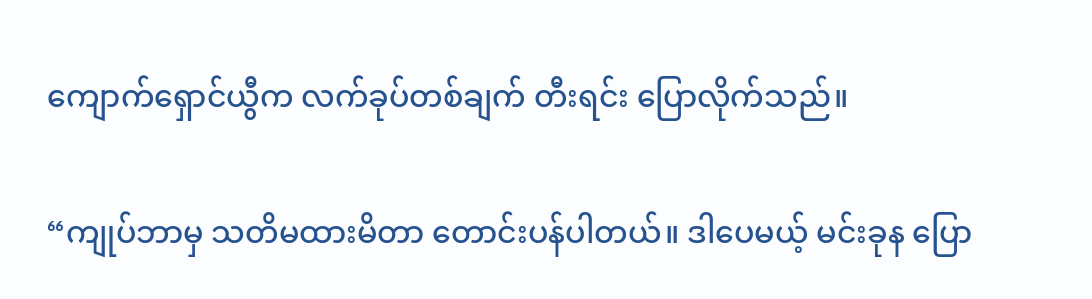ကျောက်ရှောင်ယွီက လက်ခုပ်တစ်ချက် တီးရင်း ပြောလိုက်သည်။

“ကျုပ်ဘာမှ သတိမထားမိတာ တောင်းပန်ပါတယ်။ ဒါပေမယ့် မင်းခုန ပြော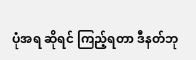ပုံအရ ဆိုရင် ကြည့်ရတာ ဒီနတ်ဘု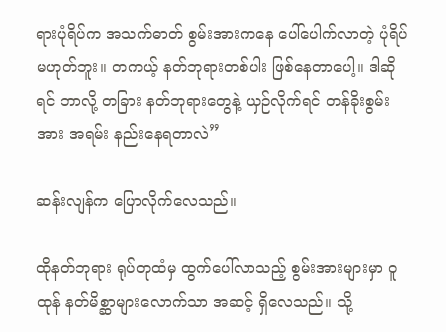ရားပုံရိပ်က အသက်ဓာတ် စွမ်းအားကနေ ပေါ်ပေါက်လာတဲ့ ပုံရိပ်မဟုတ်ဘူး။ တကယ့် နတ်ဘုရားတစ်ပါး ဖြစ်နေတာပေါ့။ ဒါဆိုရင် ဘာလို့ တခြား နတ်ဘုရားတွေနဲ့ ယှဉ်လိုက်ရင် တန်ခိုးစွမ်းအား အရမ်း နည်းနေရတာလဲ”

ဆန်းလျန်က ပြောလိုက်လေသည်။

ထိုနတ်ဘုရား ရုပ်တုထံမှ ထွက်ပေါ်လာသည့် စွမ်းအားများမှာ ဝူထုန် နတ်မိစ္ဆာများလောက်သာ အဆင့် ရှိလေသည်။ သို့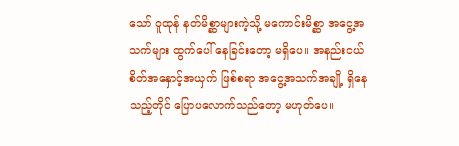သော် ဝူထုန် နတ်မိစ္ဆာများကဲ့သို့ မကောင်းမိစ္ဆာ အငွေ့အသက်များ ထွက်ပေါ် နေခြင်းတော့ မရှိပေ။ အနည်းငယ် စိတ်အနှောင့်အယှက် ဖြစ်စရာ အငွေ့အသက်အချို့ ရှိနေသည့်တိုင် ပြောပလောက်သည်တော့ မဟုတ်ပေ။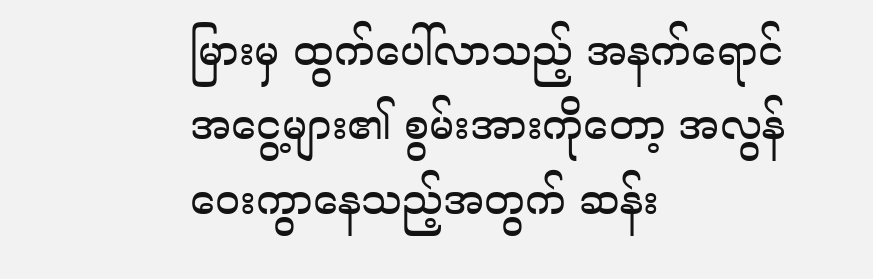မြားမှ ထွက်ပေါ်လာသည့် အနက်ရောင် အငွေ့များ၏ စွမ်းအားကိုတော့ အလွန် ဝေးကွာနေသည့်အတွက် ဆန်း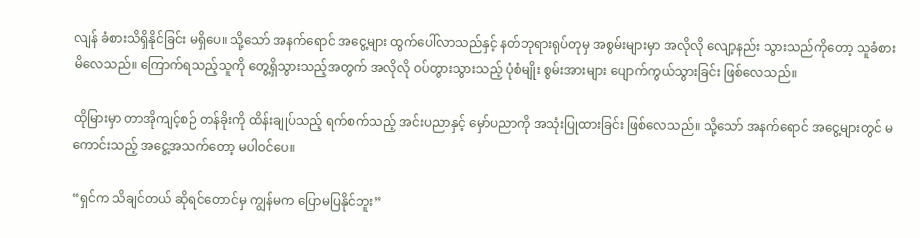လျန် ခံစားသိရှိနိုင်ခြင်း မရှိပေ။ သို့သော် အနက်ရောင် အငွေ့များ ထွက်ပေါ်လာသည်နှင့် နတ်ဘုရားရုပ်တုမှ အစွမ်းများမှာ အလိုလို လျော့နည်း သွားသည်ကိုတော့ သူခံစား မိလေသည်။ ကြောက်ရသည့်သူကို တွေ့ရှိသွားသည့်အတွက် အလိုလို ဝပ်တွားသွားသည့် ပုံစံမျိုး စွမ်းအားများ ပျောက်ကွယ်သွားခြင်း ဖြစ်လေသည်။

ထိုမြားမှာ တာအိုကျင့်စဉ် တန်ခိုးကို ထိန်းချုပ်သည့် ရက်စက်သည့် အင်းပညာနှင့် မှော်ပညာကို အသုံးပြုထားခြင်း ဖြစ်လေသည်။ သို့သော် အနက်ရောင် အငွေ့များတွင် မကောင်းသည့် အငွေ့အသက်တော့ မပါဝင်ပေ။

“ရှင်က သိချင်တယ် ဆိုရင်တောင်မှ ကျွန်မက ပြောမပြနိုင်ဘူး”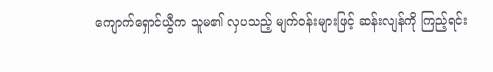ကျောက်ရှောင်ယွီက သူမ၏ လှပသည့် မျက်ဝန်းများဖြင့် ဆန်းလျန်ကို ကြည့်ရင်း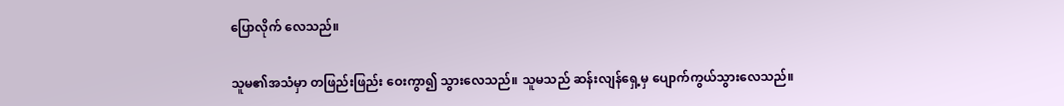ပြောလိုက် လေသည်။

သူမ၏အသံမှာ တဖြည်းဖြည်း ဝေးကွာ၍ သွားလေသည်။ သူမသည် ဆန်းလျန်ရှေ့မှ ပျောက်ကွယ်သွားလေသည်။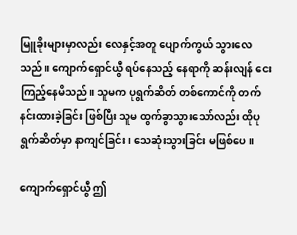မြူခိုးများမှာလည်း လေနှင့်အတူ ပျောက်ကွယ် သွားလေသည်။ ကျောက်ရှောင်ယွီ ရပ်နေသည့် နေရာကို ဆန်းလျန် ငေးကြည့်နေမိသည်။ သူမက ပုရွက်ဆိတ် တစ်ကောင်ကို တက်နင်းထားခဲ့ခြင်း ဖြစ်ပြီး သူမ ထွက်ခွာသွားသော်လည်း ထိုပုရွက်ဆိတ်မှာ နာကျင်ခြင်း၊ သေဆုံးသွားခြင်း မဖြစ်ပေ။

ကျောက်ရှောင်ယွီ ဤ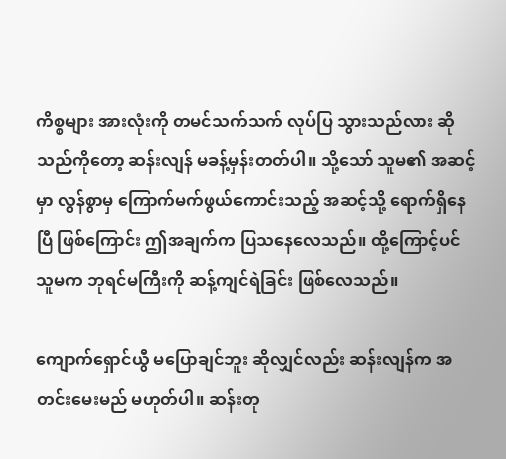ကိစ္စများ အားလုံးကို တမင်သက်သက် လုပ်ပြ သွားသည်လား ဆိုသည်ကိုတော့ ဆန်းလျန် မခန့်မှန်းတတ်ပါ။ သို့သော် သူမ၏ အဆင့်မှာ လွန်စွာမှ ကြောက်မက်ဖွယ်ကောင်းသည့် အဆင့်သို့ ရောက်ရှိနေပြီ ဖြစ်ကြောင်း ဤအချက်က ပြသနေလေသည်။ ထို့ကြောင့်ပင် သူမက ဘုရင်မကြီးကို ဆန့်ကျင်ရဲခြင်း ဖြစ်လေသည်။

ကျောက်ရှောင်ယွီ မပြောချင်ဘူး ဆိုလျှင်လည်း ဆန်းလျန်က အတင်းမေးမည် မဟုတ်ပါ။ ဆန်းတု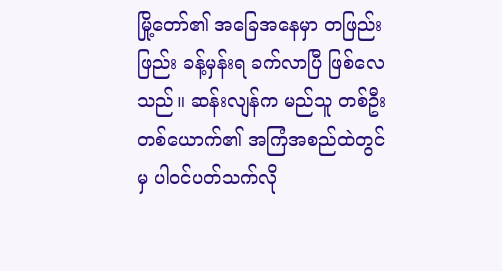မြို့တော်၏ အခြေအနေမှာ တဖြည်းဖြည်း ခန့်မှန်းရ ခက်လာပြီ ဖြစ်လေသည်။ ဆန်းလျန်က မည်သူ တစ်ဦးတစ်ယောက်၏ အကြံအစည်ထဲတွင်မှ ပါဝင်ပတ်သက်လို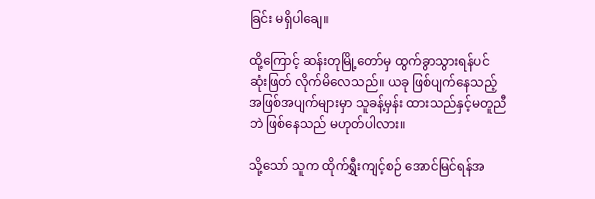ခြင်း မရှိပါချေ။

ထို့ကြောင့် ဆန်းတုမြို့တော်မှ ထွက်ခွာသွားရန်ပင် ဆုံးဖြတ် လိုက်မိလေသည်။ ယခု ဖြစ်ပျက်နေသည့် အဖြစ်အပျက်များမှာ သူခန့်မှန်း ထားသည်နှင့်မတူညီဘဲ ဖြစ်နေသည် မဟုတ်ပါလား။

သို့သော် သူက ထိုက်ရွှီးကျင့်စဉ် အောင်မြင်ရန်အ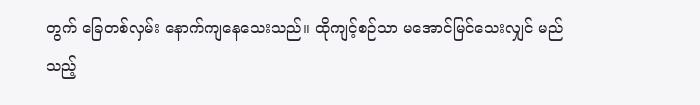တွက် ခြေတစ်လှမ်း နောက်ကျနေသေးသည်။ ထိုကျင့်စဉ်သာ မအောင်မြင်သေးလျှင် မည်သည့်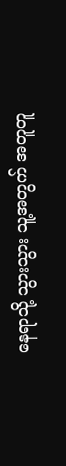နေရာသို့ သွားသွား သူ့အတွက် အတူတူ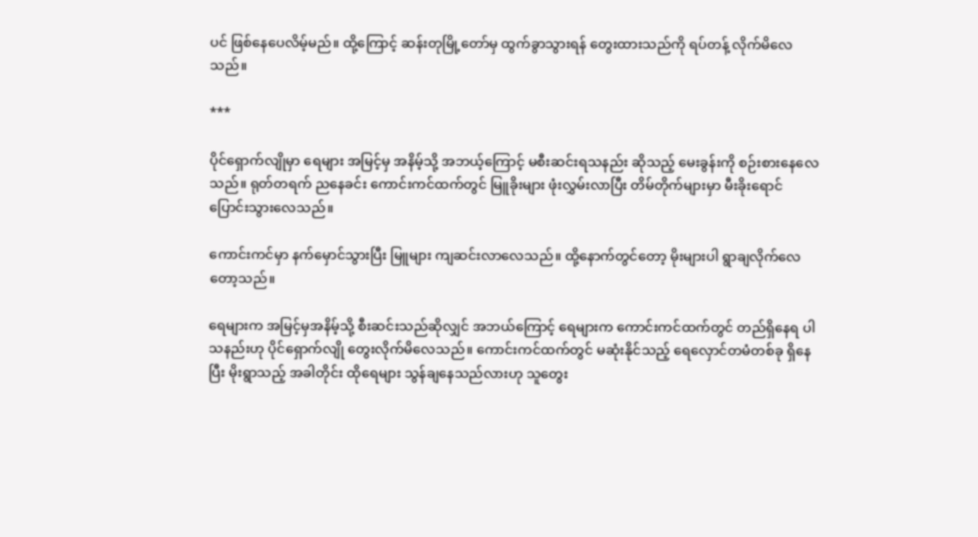ပင် ဖြစ်နေပေလိမ့်မည်။ ထို့ကြောင့် ဆန်းတုမြို့တော်မှ ထွက်ခွာသွားရန် တွေးထားသည်ကို ရပ်တန့် လိုက်မိလေသည်။

***

ပိုင်ရှောက်လျိုမှာ ရေများ အမြင့်မှ အနိမ့်သို့ အဘယ့်ကြောင့် မစီးဆင်းရသနည်း ဆိုသည့် မေးခွန်းကို စဉ်းစားနေလေသည်။ ရုတ်တရက် ညနေခင်း ကောင်းကင်ထက်တွင် မြူခိုးများ ဖုံးလွှမ်းလာပြီး တိမ်တိုက်များမှာ မီးခိုးရောင် ပြောင်းသွားလေသည်။

ကောင်းကင်မှာ နက်မှောင်သွားပြီး မြူများ ကျဆင်းလာလေသည်။ ထို့နောက်တွင်တော့ မိုးများပါ ရွာချလိုက်လေတော့သည်။

ရေများက အမြင့်မှအနိမ့်သို့ စီးဆင်းသည်ဆိုလျှင် အဘယ်ကြောင့် ရေများက ကောင်းကင်ထက်တွင် တည်ရှိနေရ ပါသနည်းဟု ပိုင်ရှောက်လျို တွေးလိုက်မိလေသည်။ ကောင်းကင်ထက်တွင် မဆုံးနိုင်သည့် ရေလှောင်တမံတစ်ခု ရှိနေပြီး မိုးရွာသည့် အခါတိုင်း ထိုရေများ သွန်ချနေသည်လားဟု သူတွေး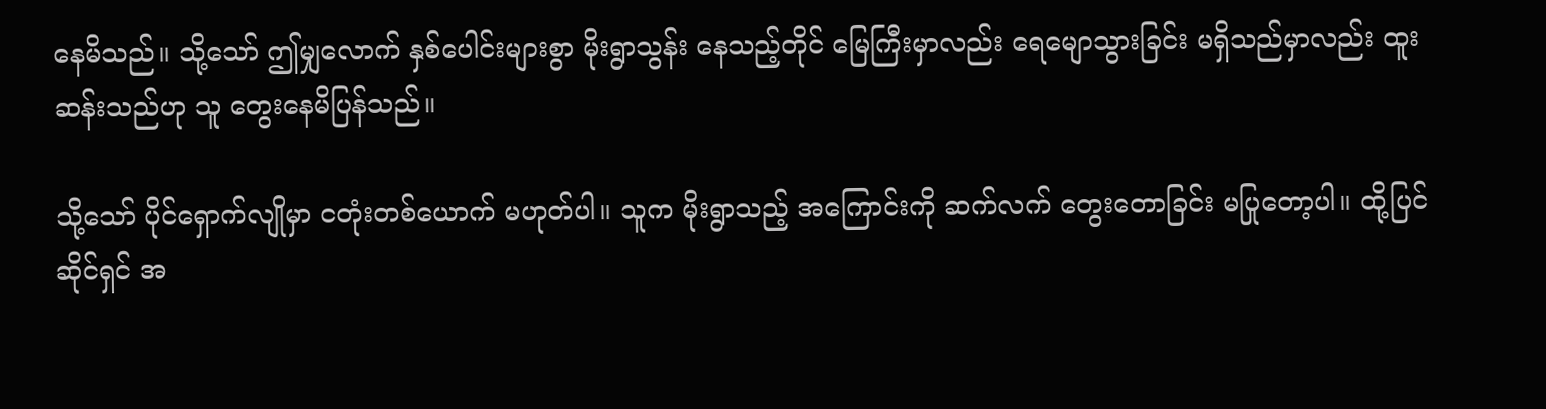နေမိသည်။ သို့သော် ဤမျှလောက် နှစ်ပေါင်းများစွာ မိုးရွာသွန်း နေသည့်တိုင် မြေကြီးမှာလည်း ရေမျောသွားခြင်း မရှိသည်မှာလည်း ထူးဆန်းသည်ဟု သူ တွေးနေမိပြန်သည်။

သို့သော် ပိုင်ရှောက်လျိုမှာ ငတုံးတစ်ယောက် မဟုတ်ပါ။ သူက မိုးရွာသည့် အကြောင်းကို ဆက်လက် တွေးတောခြင်း မပြုတော့ပါ။ ထို့ပြင် ဆိုင်ရှင် အ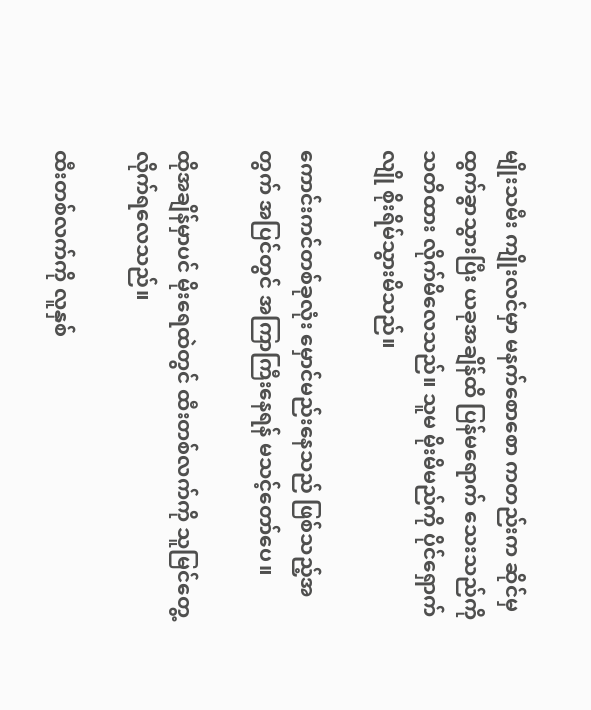မျိုးသမီး ကျိုးလင်မှာ မနက်စောစော ကတည်းက ဆိုင်မှ ထွက်ခွာသွားပြီး ယခုအချိန်ထိ ပြန်မရောက် သေးသည်ကို သတိထား လိုက်မိလေသည်။ သူမ မိုးမိမည်ကို ပိုင်ရှောက်လျို စိုးရိမ်သွားမိသည်။

ကောင်းကင်တစ်ခုလုံး မှောင်မည်းနေသည် ဖြစ်သည့်အတွက် အပြင်တွင် အကြာကြီးနေရန် မသင့်တော်ပေ။

ထိုအချိန်မှာပင် မိုးရေထဲတွင် ထီးတစ်လက်ကို သူမြင်တွေ့ လိုက်ရလေသည်။

ထီးတစ်လက်ကို လူနှစ်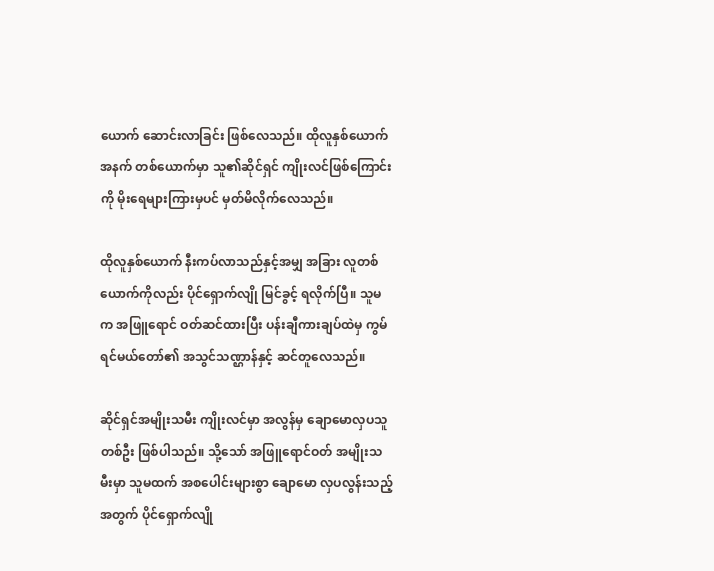ယောက် ဆောင်းလာခြင်း ဖြစ်လေသည်။ ထိုလူနှစ်ယောက်အနက် တစ်ယောက်မှာ သူ၏ဆိုင်ရှင် ကျိုးလင်ဖြစ်ကြောင်းကို မိုးရေများကြားမှပင် မှတ်မိလိုက်လေသည်။

ထိုလူနှစ်ယောက် နီးကပ်လာသည်နှင့်အမျှ အခြား လူတစ်ယောက်ကိုလည်း ပိုင်ရှောက်လျို မြင်ခွင့် ရလိုက်ပြီ။ သူမက အဖြူရောင် ဝတ်ဆင်ထားပြီး ပန်းချီကားချပ်ထဲမှ ကွမ်ရင်မယ်တော်၏ အသွင်သဏ္ဌာန်နှင့် ဆင်တူလေသည်။

ဆိုင်ရှင်အမျိုးသမီး ကျိုးလင်မှာ အလွန်မှ ချောမောလှပသူ တစ်ဦး ဖြစ်ပါသည်။ သို့သော် အဖြူရောင်ဝတ် အမျိုးသမီးမှာ သူမထက် အစပေါင်းများစွာ ချောမော လှပလွန်းသည့်အတွက် ပိုင်ရှောက်လျို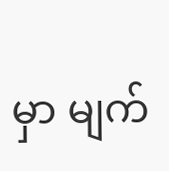မှာ မျက်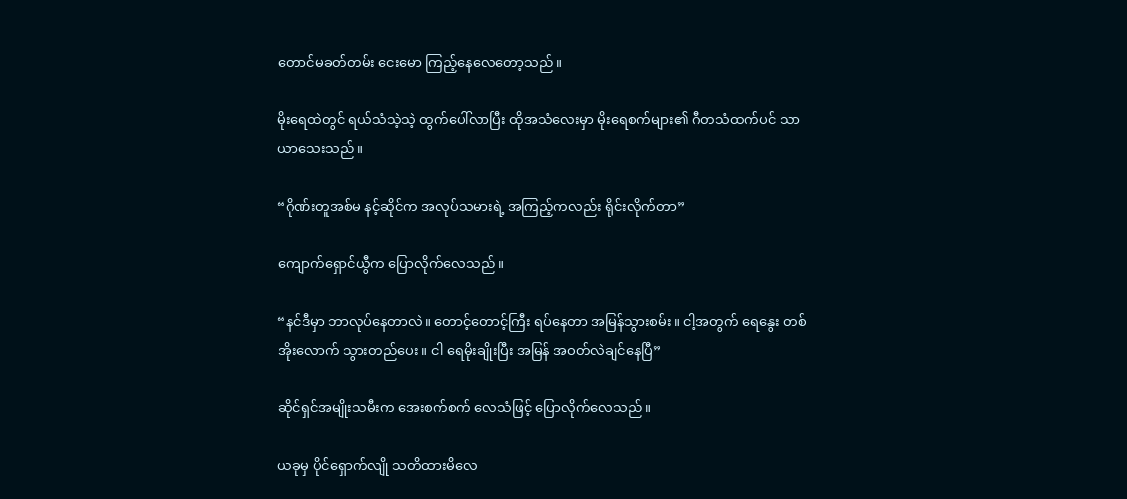တောင်မခတ်တမ်း ငေးမော ကြည့်နေလေတော့သည်။

မိုးရေထဲတွင် ရယ်သံသဲ့သဲ့ ထွက်ပေါ်လာပြီး ထိုအသံလေးမှာ မိုးရေစက်များ၏ ဂီတသံထက်ပင် သာယာသေးသည်။

“ဂိုဏ်းတူအစ်မ နင့်ဆိုင်က အလုပ်သမားရဲ့ အကြည့်ကလည်း ရိုင်းလိုက်တာ”

ကျောက်ရှောင်ယွီက ပြောလိုက်လေသည်။

“နင်ဒီမှာ ဘာလုပ်နေတာလဲ။ တောင့်တောင့်ကြီး ရပ်နေတာ အမြန်သွားစမ်း။ ငါ့အတွက် ရေနွေး တစ်အိုးလောက် သွားတည်ပေး။ ငါ ရေမိုးချိုးပြီး အမြန် အဝတ်လဲချင်နေပြီ”

ဆိုင်ရှင်အမျိုးသမီးက အေးစက်စက် လေသံဖြင့် ပြောလိုက်လေသည်။

ယခုမှ ပိုင်ရှောက်လျို သတိထားမိလေ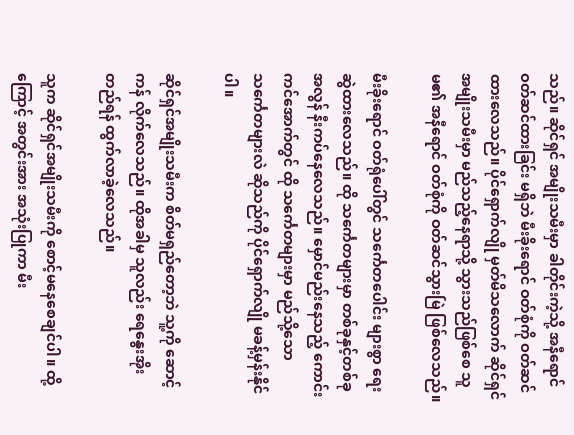သည်။ ဆိုင်ရှင် အမျိုးသမီးမှာ ခါတိုင်းကဲ့သို့ အနီရောင် ဝတ်ဆင်ထားခြင်း မရှိဘဲ မီးခိုးရောင် ဝတ်စုံကို ဝတ်ဆင်ထားလေသည်။ ပိုင်ရှောက်လျို မှတ်မိသလောက် ဆိုင်ရှင် အမျိုးသမီးမှာ မည်သည့်နေရာသို့ သွားသည်ဖြစ်စေ သူမ၏ အနီရောင် ဝတ်စုံကို ဝတ်ဆင်သွားမြဲ ဖြစ်လေသည်။

မီးခိုးရောင် ဝတ်ရုံပေါ်တွင် သင်္ကေတပေါင်း များစွာ ရေးဆွဲထားလေသည်။ ထို သင်္ကေတများမှာ တစ်ခုနှင့်တစ်ခု အလွန် နီးကပ်နေလေသည်။ မှောင်မည်းနေသည့် ကောင်းကင်အောက်တွင် ထို သင်္ကေတများမှာ မည်သို့သော သင်္ကေတများလဲ ဆိုသည်ကို ပိုင်ရှောက်လျို မခန့်မှန်းနိုင်ပါ။

ဆိုင်ရှင်အမျိုးသမီးက စိတ်မရှည်တော့ဘဲ သူ့ကို ဆောင့်ကန် လိုက်လေသည်။ ထိုအခါမှ သူလည်း ရေနွေးအိုး တည်ရန် ထွက်လာခဲ့လေသည်။

သူက ဆိုင်ရှင်အမျိုးသမီးကို စောင့်မနေစေချင်ပါ။ ထို့ကြောင့် အတွင်းအား အသုံးပြုကာ မီး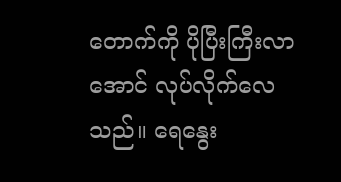တောက်ကို ပိုပြီးကြီးလာအောင် လုပ်လိုက်လေသည်။ ရေနွေး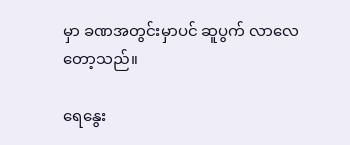မှာ ခဏအတွင်းမှာပင် ဆူပွက် လာလေတော့သည်။

ရေနွေး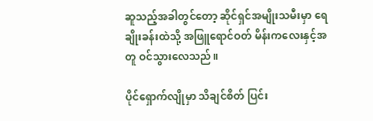ဆူသည့်အခါတွင်တော့ ဆိုင်ရှင်အမျိုးသမီးမှာ ရေချိုးခန်းထဲသို့ အဖြူရောင်ဝတ် မိန်းကလေးနှင့်အတူ ဝင်သွားလေသည်။

ပိုင်ရှောက်လျိုမှာ သိချင်စိတ် ပြင်း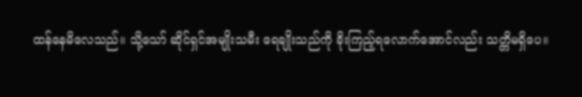ထန်နေမိလေသည်။ သို့သော် ဆိုင်ရှင်အမျိုးသမီး ရေချိုးသည်ကို ခိုးကြည့်ရလောက်အောင်လည်း သတ္တိမရှိပေ။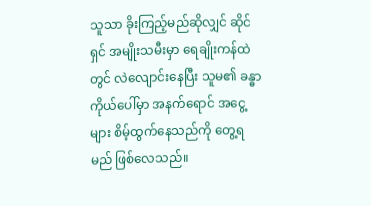သူသာ ခိုးကြည့်မည်ဆိုလျှင် ဆိုင်ရှင် အမျိုးသမီးမှာ ရေချိုးကန်ထဲတွင် လဲလျောင်းနေပြီး သူမ၏ ခန္ဓာကိုယ်ပေါ်မှာ အနက်ရောင် အငွေ့များ စိမ့်ထွက်နေသည်ကို တွေ့ရမည် ဖြစ်လေသည်။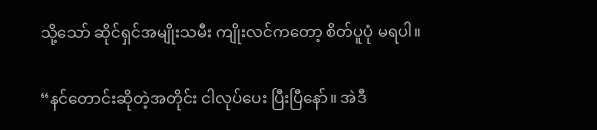သို့သော် ဆိုင်ရှင်အမျိုးသမီး ကျိုးလင်ကတော့ စိတ်ပူပုံ မရပါ။

“နင်တောင်းဆိုတဲ့အတိုင်း ငါလုပ်ပေး ပြီးပြီနော်။ အဲဒီ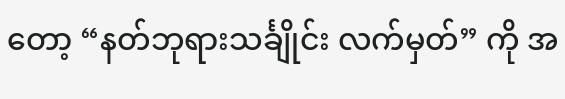တော့ “နတ်ဘုရားသင်္ချိုင်း လက်မှတ်” ကို အ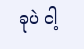ခုပဲ ငါ့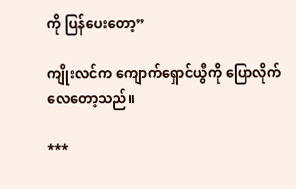ကို ပြန်ပေးတော့”

ကျိုးလင်က ကျောက်ရှောင်ယွီကို ပြောလိုက်လေတော့သည်။

***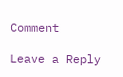Comment

Leave a Reply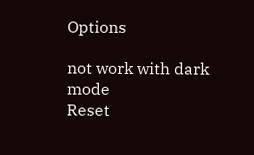Options

not work with dark mode
Reset